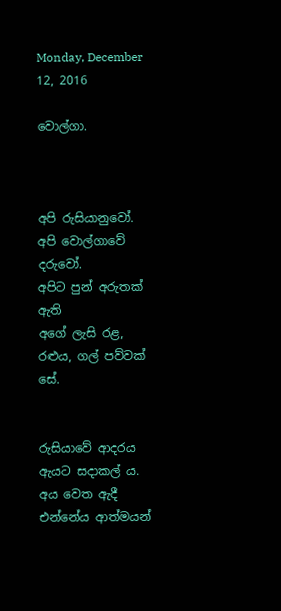Monday, December 12, 2016

වොල්ගා.



අපි රුසියානුවෝ. අපි වොල්ගාවේ දරුවෝ.
අපිට පුන් අරුතක් ඇති
අගේ ලැසි රළ,
රළුය, ගල් පව්වක් සේ.


රුසියාවේ ආදරය ඇයට සදාකල් ය.
අය වෙත ඇදී එන්නේය ආත්මයන්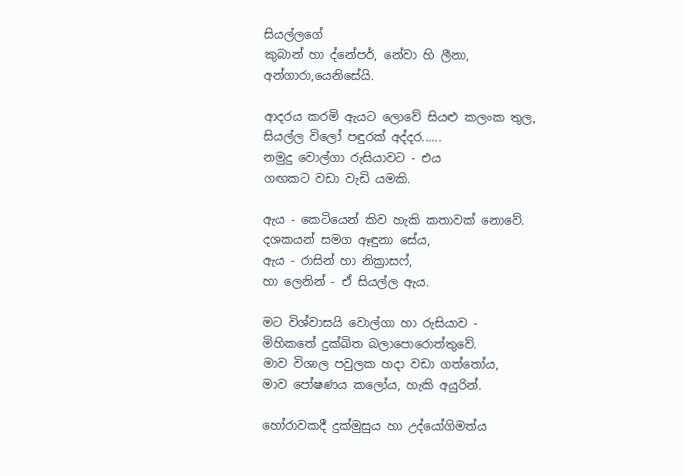සියල්ලගේ
කුබාන් හා ද්නේපර්, නේවා හි ලීනා,
අන්ගාරා,යෙනිසේයි.

ආදරය කරමි ඇයට ලොවේ සියළු කලංක තුල,
සියල්ල විලෝ පඳුරක් අද්දර......
නමුදු වොල්ගා රුසියාවට - එය
ගඟකට වඩා වැඩි යමකි.

ඇය - කෙටියෙන් කිව හැකි කතාවක් නොවේ.
දශකයන් සමග ඈඳුනා සේය,
ඇය - රාසින් හා නික්‍රාසෆ්,
හා ලෙනින් - ඒ සියල්ල ඇය.

මට විශ්වාසයි වොල්ගා හා රුසියාව -
මිහිකතේ දුක්ඛිත බලාපොරොත්තුවේ.
මාව විශාල පවුලක හදා වඩා ගත්තෝය,
මාව පෝෂණය කලෝය, හැකි අයුරින්.

හෝරාවකදී දුක්මුසුය හා උද්යෝගිමත්ය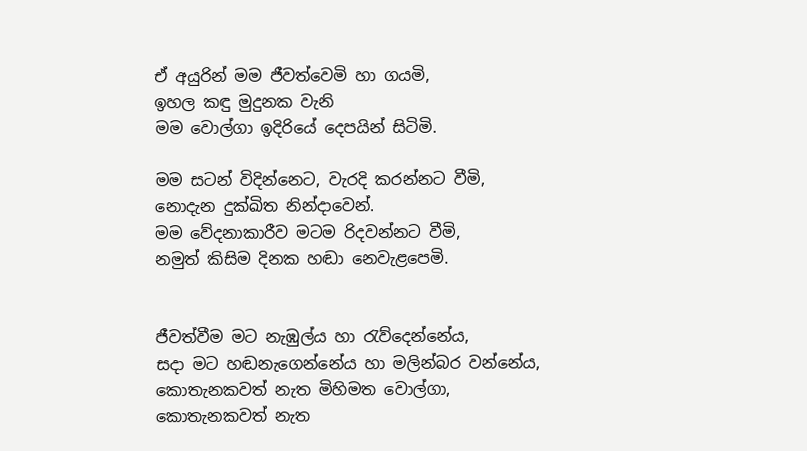ඒ අයුරින් මම ජීවත්වෙමි හා ගයමි,
ඉහල කඳු මුදුනක වැනි
මම වොල්ගා ඉදිරියේ දෙපයින් සිටිමි.

මම සටන් විදින්නෙට, වැරදි කරන්නට වීමි,
නොදැන දුක්ඛිත නින්දාවෙන්.
මම වේදනාකාරීව මටම රිදවන්නට වීමි,
නමුත් කිසිම දිනක හඬා නෙවැළපෙමි.


ජීවත්වීම මට නැඹුල්ය හා රැව්දෙන්නේය,
සදා මට හඬනැගෙන්නේය හා මලින්බර වන්නේය,
කොතැනකවත් නැත මිහිමත වොල්ගා,
කොතැනකවත් නැත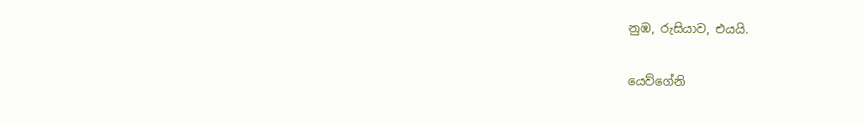නුඹ, රුසියාව, එයයි.

යෙව්ගේනි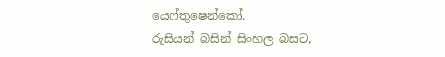යෙෆ්තුෂෙන්කෝ.
රුසියන් බසින් සිංහල බසට,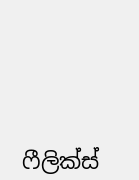ෆීලික්ස්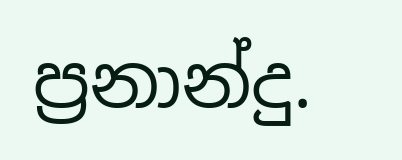ප්‍රනාන්දු.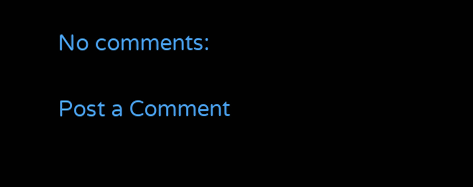No comments:

Post a Comment